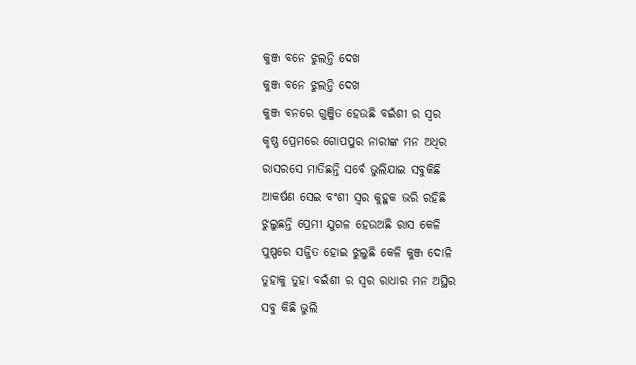କୁଞ୍ଜ ବନେ ଝୁଲନ୍ତି ଦେଖ
କୁଞ୍ଜ ବନେ ଝୁଲନ୍ତି ଦେଖ
କୁଞ୍ଜ ବନରେ ଗୁଞ୍ଜିତ ହେଉଛି ବଇଁଶୀ ର ସ୍ୱର
କୃଷ୍ଣ ପ୍ରେମରେ ଗୋପପୁର ନାରୀଙ୍କ ମନ ଅଧିର
ରାସରସେ ମାତିଛନ୍ତି ସର୍ବେ ଭୁଲିଯାଇ ସବୁକିଛି
ଆକର୍ଷଣ ସେଇ ବଂଶୀ ସ୍ୱର କୁହୁକ ଭରି ରହିଛି
ଝୁଲୁଛନ୍ତି ପ୍ରେମୀ ଯୁଗଳ ହେଉଅଛି ରାସ କେଳି
ପୁଷ୍ପରେ ସଜ୍ଜିତ ହୋଇ ଝୁଲୁଛି କେଳି କୁଞ୍ଜ ଦୋଳି
ତୁହାକୁ ତୁହା ବଇଁଶୀ ର ସ୍ୱର ରାଧାର ମନ ଅସ୍ଥିର
ସବୁ କିଛି ଭୁଲି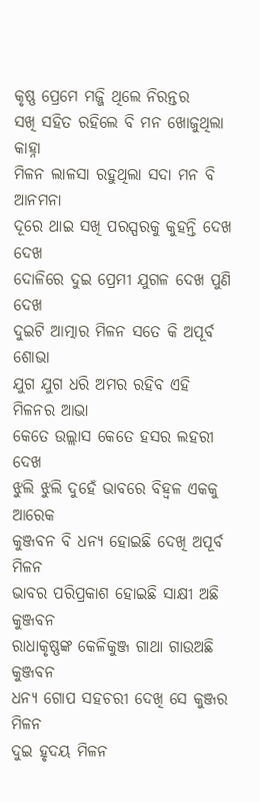କୃଷ୍ଣ ପ୍ରେମେ ମଜ୍ଜି ଥିଲେ ନିରନ୍ତର
ସଖି ସହିତ ରହିଲେ ବି ମନ ଖୋଜୁଥିଲା କାହ୍ନା
ମିଳନ ଲାଳସା ରହୁଥିଲା ସଦା ମନ ବି ଆନମନା
ଦୂରେ ଥାଇ ସଖି ପରସ୍ପରକୁ କୁହନ୍ତି ଦେଖ ଦେଖ
ଦୋଳିରେ ଦୁଇ ପ୍ରେମୀ ଯୁଗଳ ଦେଖ ପୁଣି ଦେଖ
ଦୁଇଟି ଆତ୍ମାର ମିଳନ ସତେ କି ଅପୂର୍ବ ଶୋଭା
ଯୁଗ ଯୁଗ ଧରି ଅମର ରହିବ ଏହି ମିଳନର ଆଭା
କେତେ ଉଲ୍ଲାସ କେତେ ହସର ଲହରୀ ଦେଖ
ଝୁଲି ଝୁଲି ଦୁହେଁ ଭାବରେ ବିହ୍ବଳ ଏକକୁ ଆରେକ
କୁଞ୍ଜବନ ବି ଧନ୍ୟ ହୋଇଛି ଦେଖି ଅପୂର୍ବ ମିଳନ
ଭାବର ପରିପ୍ରକାଶ ହୋଇଛି ସାକ୍ଷୀ ଅଛି କୁଞ୍ଜବନ
ରାଧାକୃଷ୍ଣଙ୍କ କେଳିକୁଞ୍ଜ ଗାଥା ଗାଉଅଛି କୁଞ୍ଜବନ
ଧନ୍ୟ ଗୋପ ସହଚରୀ ଦେଖି ସେ କୁଞ୍ଜର ମିଳନ
ଦୁଇ ହୃଦୟ ମିଳନ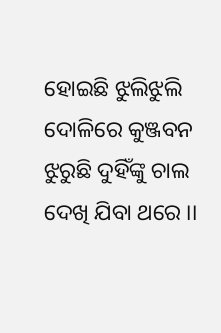ହୋଇଛି ଝୁଲିଝୁଲି ଦୋଳିରେ କୁଞ୍ଜବନ ଝୁରୁଛି ଦୁହିଁଙ୍କୁ ଚାଲ ଦେଖି ଯିବା ଥରେ ।।